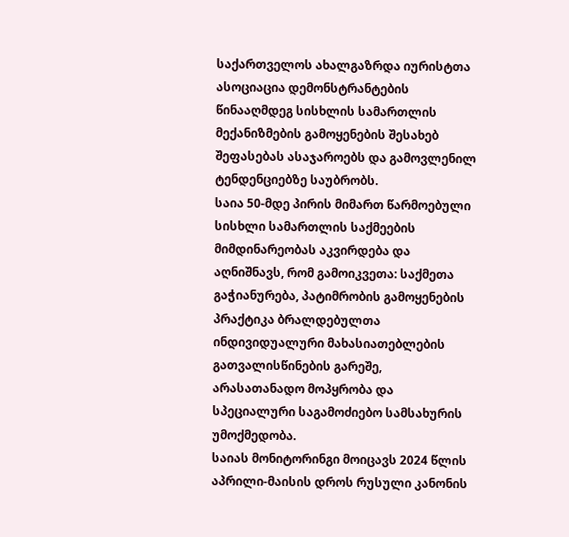საქართველოს ახალგაზრდა იურისტთა ასოციაცია დემონსტრანტების წინააღმდეგ სისხლის სამართლის მექანიზმების გამოყენების შესახებ შეფასებას ასაჯაროებს და გამოვლენილ ტენდენციებზე საუბრობს.
საია 50-მდე პირის მიმართ წარმოებული სისხლი სამართლის საქმეების მიმდინარეობას აკვირდება და აღნიშნავს, რომ გამოიკვეთა: საქმეთა გაჭიანურება, პატიმრობის გამოყენების პრაქტიკა ბრალდებულთა ინდივიდუალური მახასიათებლების გათვალისწინების გარეშე, არასათანადო მოპყრობა და სპეციალური საგამოძიებო სამსახურის უმოქმედობა.
საიას მონიტორინგი მოიცავს 2024 წლის აპრილი-მაისის დროს რუსული კანონის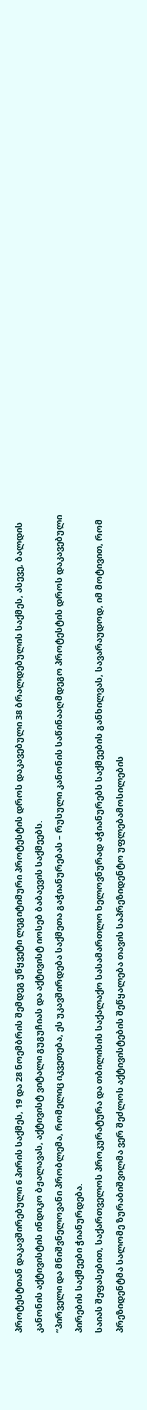პროტესტთან დაკავშირებული 6 პირის საქმეს, 19 და 28 ნოემბრის შემდეგ უწყვეტი ლეგიტიმური პროტესტის დროს დაკავებული 38 ბრალდებულის საქმეს, ასევე, ბალდის კანონის აქტივისტის ინდიკო ბჟალავას, აქტივისტ ვიტალი გუგუჩიას და აქტივისტ იოსებ ბაბაევის საქმეებს.
“პირველი და მნიშვნელოვანი პრობლემა, რომელიც იკვეთება, ეს უკავშირდება საქმეთა გაჭიანურებას – რუსული კანონის საწინააღმდეგო პროტესტის დროს დაკავებული პირების საქმეები ჭიანურდება.
საიას შეფასებით, საქართველოს პროკურატურა და თბილისის საქალაქო სასამართლო ხელოვნურად აჭიანურებს საქმეების განხილვას, სავარაუდოდ, იმ მოტივით, რომ პრეზიდენტმა სალომე ზურაბიშვილმა ვერ შეძლოს აქტივისტების შეწყალება თავის საპრეზიდენტო უფლებამოსილების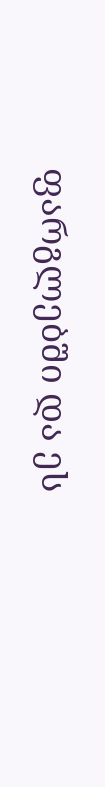ფარგლებში და ეს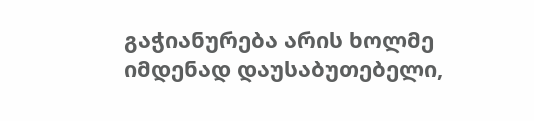გაჭიანურება არის ხოლმე იმდენად დაუსაბუთებელი,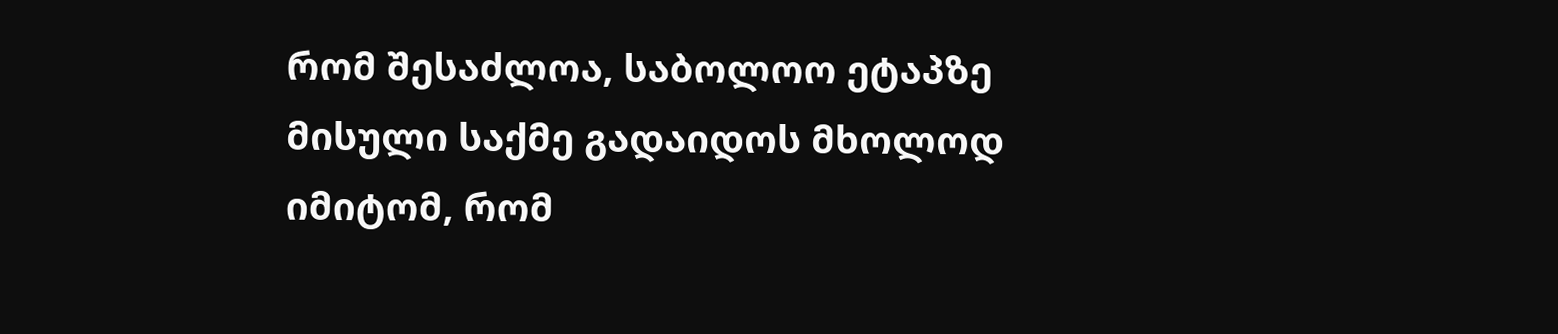რომ შესაძლოა, საბოლოო ეტაპზე მისული საქმე გადაიდოს მხოლოდ იმიტომ, რომ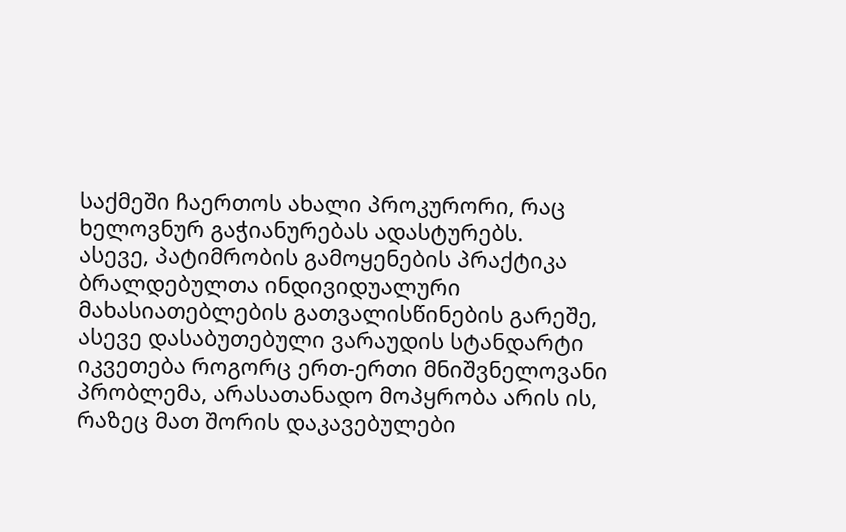საქმეში ჩაერთოს ახალი პროკურორი, რაც ხელოვნურ გაჭიანურებას ადასტურებს.
ასევე, პატიმრობის გამოყენების პრაქტიკა ბრალდებულთა ინდივიდუალური მახასიათებლების გათვალისწინების გარეშე, ასევე დასაბუთებული ვარაუდის სტანდარტი იკვეთება როგორც ერთ-ერთი მნიშვნელოვანი პრობლემა, არასათანადო მოპყრობა არის ის, რაზეც მათ შორის დაკავებულები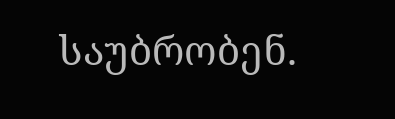საუბრობენ.